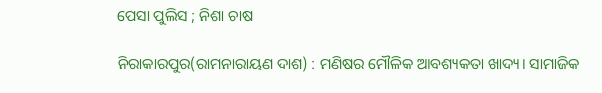ପେସା ପୁଲିସ ; ନିଶା ଚାଷ

ନିରାକାରପୁର(ରାମନାରାୟଣ ଦାଶ) : ମଣିଷର ମୌଳିକ ଆବଶ୍ୟକତା ଖାଦ୍ୟ। ସାମାଜିକ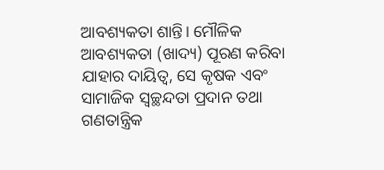ଆବଶ୍ୟକତା ଶାନ୍ତି। ମୌଳିକ ଆବଶ୍ୟକତା (ଖାଦ୍ୟ) ପୂରଣ କରିବା ଯାହାର ଦାୟିତ୍ବ, ସେ କୃଷକ ଏବଂ ସାମାଜିକ ସ୍ୱଚ୍ଛନ୍ଦତା ପ୍ରଦାନ ତଥା ଗଣତାନ୍ତ୍ରିକ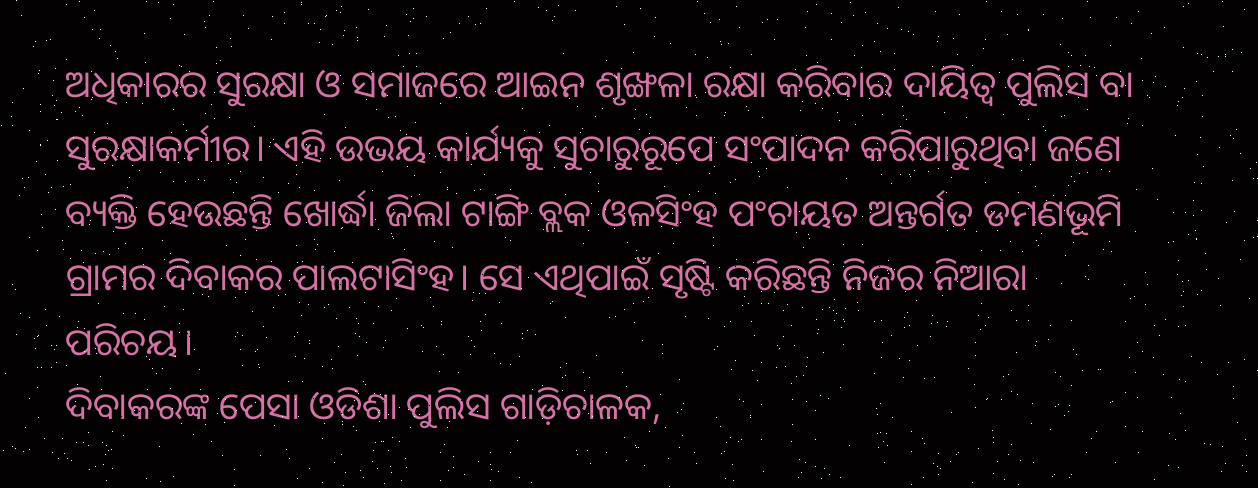ଅଧିକାରର ସୁରକ୍ଷା ଓ ସମାଜରେ ଆଇନ ଶୃଙ୍ଖଳା ରକ୍ଷା କରିବାର ଦାୟିତ୍ୱ ପୁଲିସ ବା ସୁରକ୍ଷାକର୍ମୀର। ଏହି ଉଭୟ କାର୍ଯ୍ୟକୁ ସୁଚାରୁରୂପେ ସଂପାଦନ କରିପାରୁଥିବା ଜଣେ ବ୍ୟକ୍ତି ହେଉଛନ୍ତି ଖୋର୍ଦ୍ଧା ଜିଲା ଟାଙ୍ଗି ବ୍ଲକ ଓଳସିଂହ ପଂଚାୟତ ଅନ୍ତର୍ଗତ ଡମଣଭୂମି ଗ୍ରାମର ଦିବାକର ପାଲଟାସିଂହ। ସେ ଏଥିପାଇଁ ସୃଷ୍ଟି କରିଛନ୍ତି ନିଜର ନିଆରା ପରିଚୟ।
ଦିବାକରଙ୍କ ପେସା ଓଡିଶା ପୁଲିସ ଗାଡ଼ିଚାଳକ,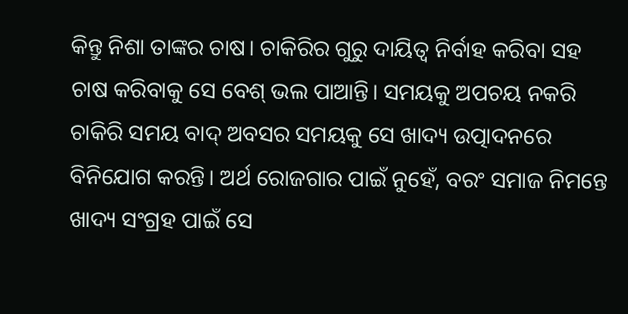କିନ୍ତୁ ନିଶା ତାଙ୍କର ଚାଷ। ଚାକିରିର ଗୁରୁ ଦାୟିତ୍ୱ ନିର୍ବାହ କରିବା ସହ ଚାଷ କରିବାକୁ ସେ ବେଶ୍ ଭଲ ପାଆନ୍ତି। ସମୟକୁ ଅପଚୟ ନକରି ଚାକିରି ସମୟ ବାଦ୍‌ ଅବସର ସମୟକୁ ସେ ଖାଦ୍ୟ ଉତ୍ପାଦନରେ ବିନିଯୋଗ କରନ୍ତି। ଅର୍ଥ ରୋଜଗାର ପାଇଁ ନୁହେଁ, ବରଂ ସମାଜ ନିମନ୍ତେ ଖାଦ୍ୟ ସଂଗ୍ରହ ପାଇଁ ସେ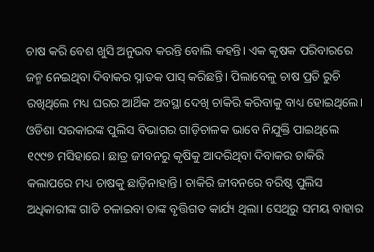ଚାଷ କରି ବେଶ ଖୁସି ଅନୁଭବ କରନ୍ତି ବୋଲି କହନ୍ତି। ଏକ କୃଷକ ପରିବାରରେ ଜନ୍ମ ନେଇଥିବା ଦିବାକର ସ୍ନାତକ ପାସ୍ କରିଛନ୍ତି। ପିଲାବେଳୁ ଚାଷ ପ୍ରତି ରୁଚି ରଖିଥିଲେ ମଧ୍ୟ ଘରର ଆର୍ଥିକ ଅବସ୍ଥା ଦେଖି ଚାକିରି କରିବାକୁ ବାଧ୍ୟ ହୋଇଥିଲେ। ଓଡିଶା ସରକାରଙ୍କ ପୁଲିସ ବିଭାଗର ଗାଡ଼ିଚାଳକ ଭାବେ ନିଯୁକ୍ତି ପାଇଥିଲେ ୧୯୯୭ ମସିହାରେ। ଛାତ୍ର ଜୀବନରୁ କୃଷିକୁ ଆଦରିଥିବା ଦିବାକର ଚାକିରି କଲାପରେ ମଧ୍ୟ ଚାଷକୁ ଛାଡ଼ିନାହାନ୍ତି। ଚାକିରି ଜୀବନରେ ବରିଷ୍ଠ ପୁଲିସ ଅଧିକାରୀଙ୍କ ଗାଡି ଚଳାଇବା ତାଙ୍କ ବୃତ୍ତିଗତ କାର୍ଯ୍ୟ ଥିଲା। ସେଥିରୁ ସମୟ ବାହାର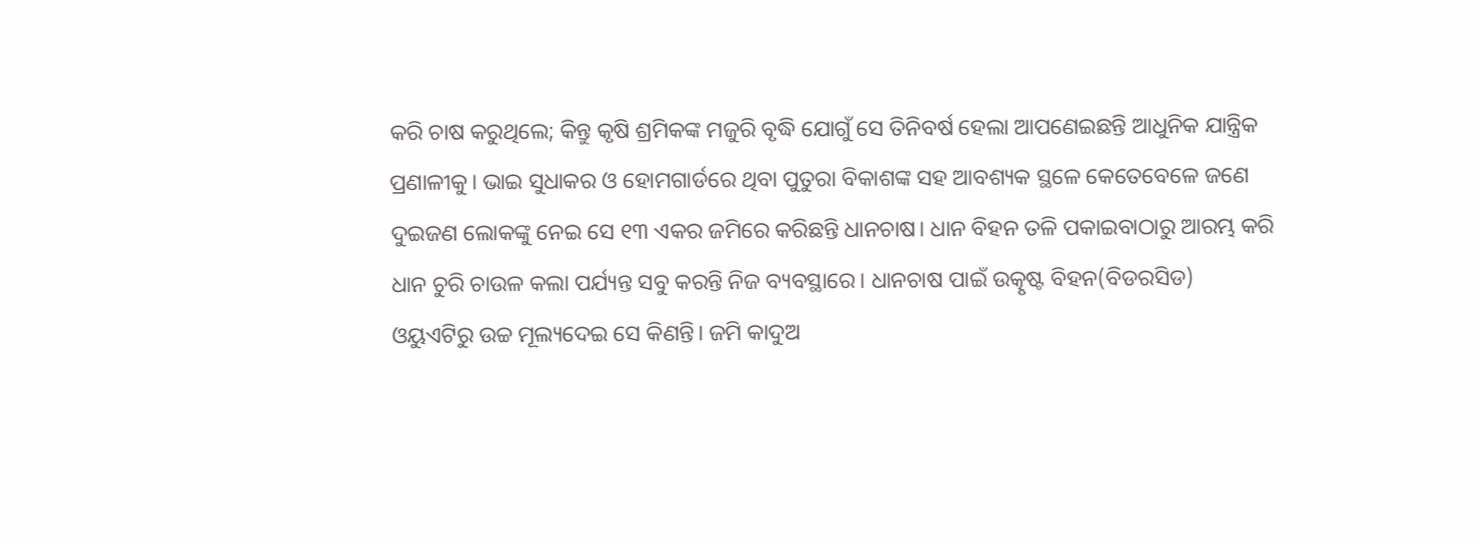କରି ଚାଷ କରୁଥିଲେ; କିନ୍ତୁ କୃଷି ଶ୍ରମିକଙ୍କ ମଜୁରି ବୃଦ୍ଧି ଯୋଗୁଁ ସେ ତିନିବର୍ଷ ହେଲା ଆପଣେଇଛନ୍ତି ଆଧୁନିକ ଯାନ୍ତ୍ରିକ ପ୍ରଣାଳୀକୁ। ଭାଇ ସୁଧାକର ଓ ହୋମଗାର୍ଡରେ ଥିବା ପୁତୁରା ବିକାଶଙ୍କ ସହ ଆବଶ୍ୟକ ସ୍ଥଳେ କେତେବେଳେ ଜଣେ ଦୁଇଜଣ ଲୋକଙ୍କୁ ନେଇ ସେ ୧୩ ଏକର ଜମିରେ କରିଛନ୍ତି ଧାନଚାଷ। ଧାନ ବିହନ ତଳି ପକାଇବାଠାରୁ ଆରମ୍ଭ କରି ଧାନ ଚୁରି ଚାଉଳ କଲା ପର୍ଯ୍ୟନ୍ତ ସବୁ କରନ୍ତି ନିଜ ବ୍ୟବସ୍ଥାରେ। ଧାନଚାଷ ପାଇଁ ଉତ୍କୃଷ୍ଟ ବିହନ(ବିଡରସିଡ) ଓୟୁଏଟିରୁ ଉଚ୍ଚ ମୂଲ୍ୟଦେଇ ସେ କିଣନ୍ତି। ଜମି କାଦୁଅ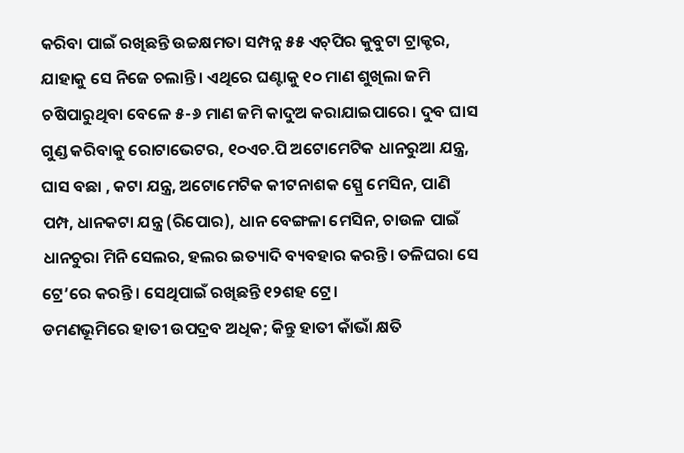କରିବା ପାଇଁ ରଖିଛନ୍ତି ଉଚ୍ଚକ୍ଷମତା ସମ୍ପନ୍ନ ୫୫ ଏଚ୍‌ପିର କୁବୁଟା ଟ୍ରାକ୍ଟର, ଯାହାକୁ ସେ ନିଜେ ଚଲାନ୍ତି। ଏଥିରେ ଘଣ୍ଟାକୁ ୧୦ ମାଣ ଶୁଖିଲା ଜମି ଚଷିପାରୁଥିବା ବେଳେ ୫-୬ ମାଣ ଜମି କାଦୁଅ କରାଯାଇପାରେ। ଦୁବ ଘାସ ଗୁଣ୍ଡ କରିବାକୁ ରୋଟାଭେଟର, ୧୦ଏଚ.ପି ଅଟୋମେଟିକ ଧାନରୁଆ ଯନ୍ତ୍ର, ଘାସ ବଛା , କଟା ଯନ୍ତ୍ର, ଅଟୋମେଟିକ କୀଟନାଶକ ସ୍ପ୍ରେ ମେସିନ, ପାଣି ପମ୍ପ, ଧାନକଟା ଯନ୍ତ୍ର (ରିପୋର), ଧାନ ବେଙ୍ଗଳା ମେସିନ, ଚାଉଳ ପାଇଁ ଧାନଚୁରା ମିନି ସେଲର, ହଲର ଇତ୍ୟାଦି ବ୍ୟବହାର କରନ୍ତି। ତଳିଘରା ସେ ଟ୍ରେ’ରେ କରନ୍ତି। ସେଥିପାଇଁ ରଖିଛନ୍ତି ୧୨ଶହ ଟ୍ରେ।
ଡମଣଭୂମିରେ ହାତୀ ଉପଦ୍ରବ ଅଧିକ; କିନ୍ତୁ ହାତୀ କାଁଭାଁ କ୍ଷତି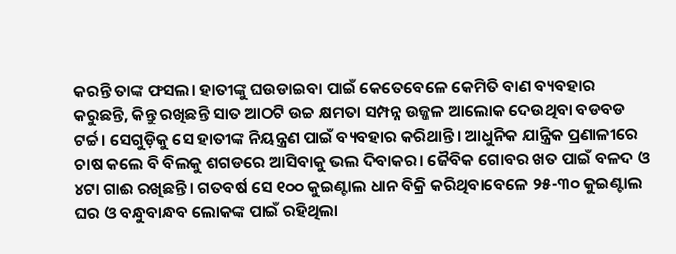କରନ୍ତି ତାଙ୍କ ଫସଲ। ହାତୀଙ୍କୁ ଘଉଡାଇବା ପାଇଁ କେତେବେଳେ କେମିତି ବାଣ ବ୍ୟବହାର କରୁଛନ୍ତି, କିନ୍ତୁ ରଖିଛନ୍ତି ସାତ ଆଠଟି ଉଚ୍ଚ କ୍ଷମତା ସମ୍ପନ୍ନ ଉଜ୍ଜଳ ଆଲୋକ ଦେଉଥିବା ବଡବଡ ଟର୍ଚ୍ଚ। ସେଗୁଡ଼ିକୁ ସେ ହାତୀଙ୍କ ନିୟନ୍ତ୍ରଣ ପାଇଁ ବ୍ୟବହାର କରିଥାନ୍ତି। ଆଧୁନିକ ଯାନ୍ତ୍ରିକ ପ୍ରଣାଳୀରେ ଚାଷ କଲେ ବି ବିଲକୁ ଶଗଡରେ ଆସିବାକୁ ଭଲ ଦିବାକର। ଜୈବିକ ଗୋବର ଖତ ପାଇଁ ବଳଦ ଓ ୪ଟା ଗାଈ ରଖିଛନ୍ତି। ଗତବର୍ଷ ସେ ୧୦୦ କୁଇଣ୍ଟାଲ ଧାନ ବିକ୍ରି କରିଥିବାବେଳେ ୨୫-୩୦ କୁଇଣ୍ଟାଲ ଘର ଓ ବନ୍ଧୁବାନ୍ଧବ ଲୋକଙ୍କ ପାଇଁ ରହିଥିଲା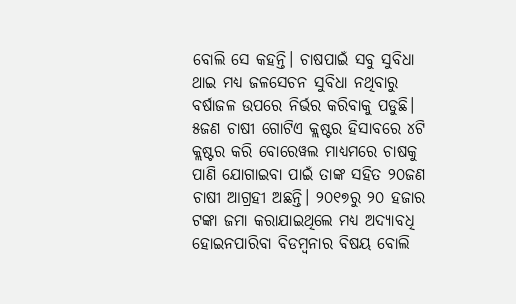ବୋଲି ସେ କହନ୍ତି। ଚାଷପାଇଁ ସବୁ ସୁବିଧା ଥାଇ ମଧ୍ୟ ଜଳସେଚନ ସୁବିଧା ନଥିବାରୁ ବର୍ଷାଜଳ ଉପରେ ନିର୍ଭର କରିବାକୁ ପଡୁଛି। ୫ଜଣ ଚାଷୀ ଗୋଟିଏ କ୍ଲଷ୍ଟର ହିସାବରେ ୪ଟି କ୍ଲଷ୍ଟର କରି ବୋର‌େ‌ୱଲ ମାଧ୍ୟମରେ ଚାଷକୁ ପାଣି ଯୋଗାଇବା ପାଇଁ ତାଙ୍କ ସହିତ ୨୦ଜଣ ଚାଷୀ ଆଗ୍ରହୀ ଅଛନ୍ତି। ୨୦୧୭ରୁ ୨୦ ହଜାର ଟଙ୍କା ଜମା କରାଯାଇଥିଲେ ମଧ୍ୟ ଅଦ୍ୟାବଧି ହୋଇନପାରିବା ବିଡମ୍ବନାର ବିଷୟ ବୋଲି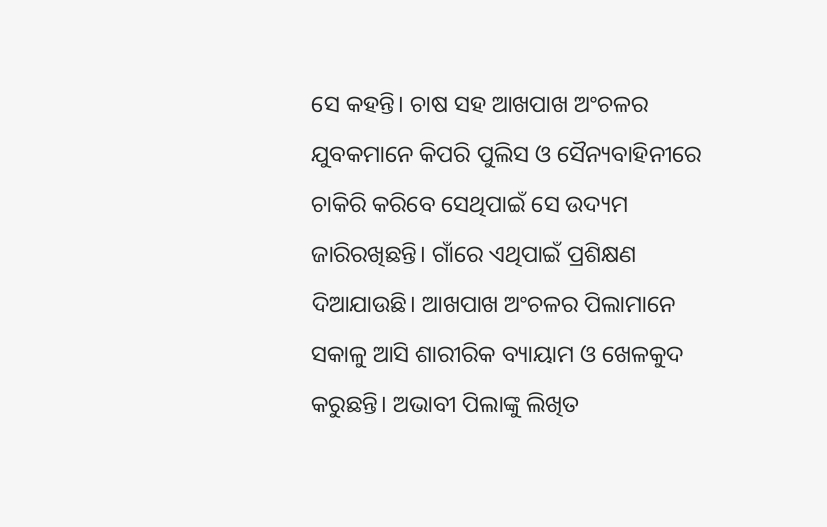ସେ କହନ୍ତି। ଚାଷ ସହ ଆଖପାଖ ଅଂଚଳର ଯୁବକମାନେ କିପରି ପୁଲିସ ଓ ସୈନ୍ୟବାହିନୀରେ ଚାକିରି କରିବେ ସେଥିପାଇଁ ସେ ଉଦ୍ୟମ ଜାରିରଖିଛନ୍ତି। ଗାଁରେ ଏଥିପାଇଁ ପ୍ରଶିକ୍ଷଣ ଦିଆଯାଉଛି। ଆଖପାଖ ଅଂଚଳର ପିଲାମାନେ ସକାଳୁ ଆସି ଶାରୀରିକ ବ୍ୟାୟାମ ଓ ଖେଳକୁଦ କରୁଛନ୍ତି। ଅଭାବୀ ପିଲାଙ୍କୁ ଲିଖିତ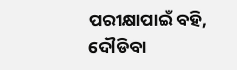ପରୀକ୍ଷାପାଇଁ ବହି, ଦୌଡିବା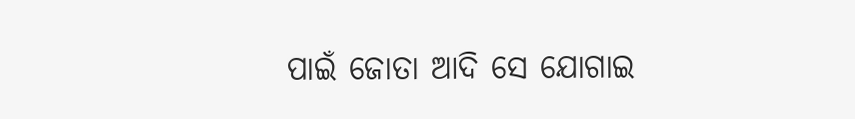ପାଇଁ ଜୋତା ଆଦି ସେ ଯୋଗାଇ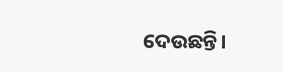ଦେଉଛନ୍ତି।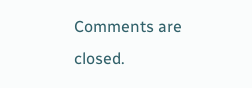Comments are closed.